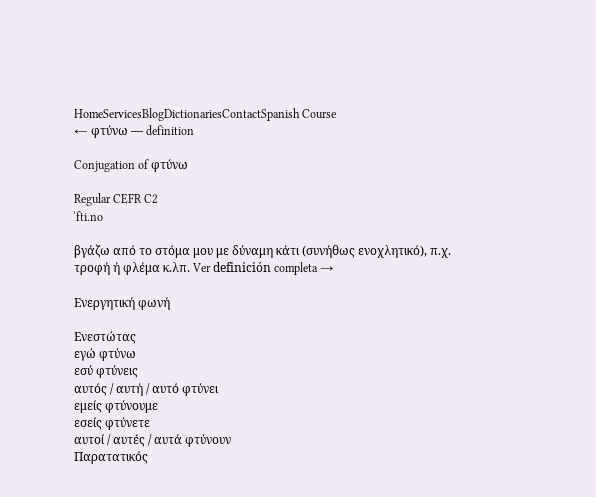HomeServicesBlogDictionariesContactSpanish Course
← φτύνω — definition

Conjugation of φτύνω

Regular CEFR C2
ˈfti.no

βγάζω από το στόμα μου με δύναμη κάτι (συνήθως ενοχλητικό), π.χ. τροφή ή φλέμα κ.λπ. Ver definición completa →

Ενεργητική φωνή

Ενεστώτας
εγώ φτύνω
εσύ φτύνεις
αυτός / αυτή / αυτό φτύνει
εμείς φτύνουμε
εσείς φτύνετε
αυτοί / αυτές / αυτά φτύνουν
Παρατατικός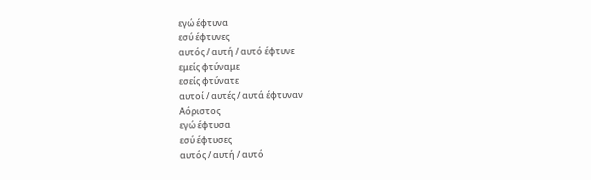εγώ έφτυνα
εσύ έφτυνες
αυτός / αυτή / αυτό έφτυνε
εμείς φτύναμε
εσείς φτύνατε
αυτοί / αυτές / αυτά έφτυναν
Αόριστος
εγώ έφτυσα
εσύ έφτυσες
αυτός / αυτή / αυτό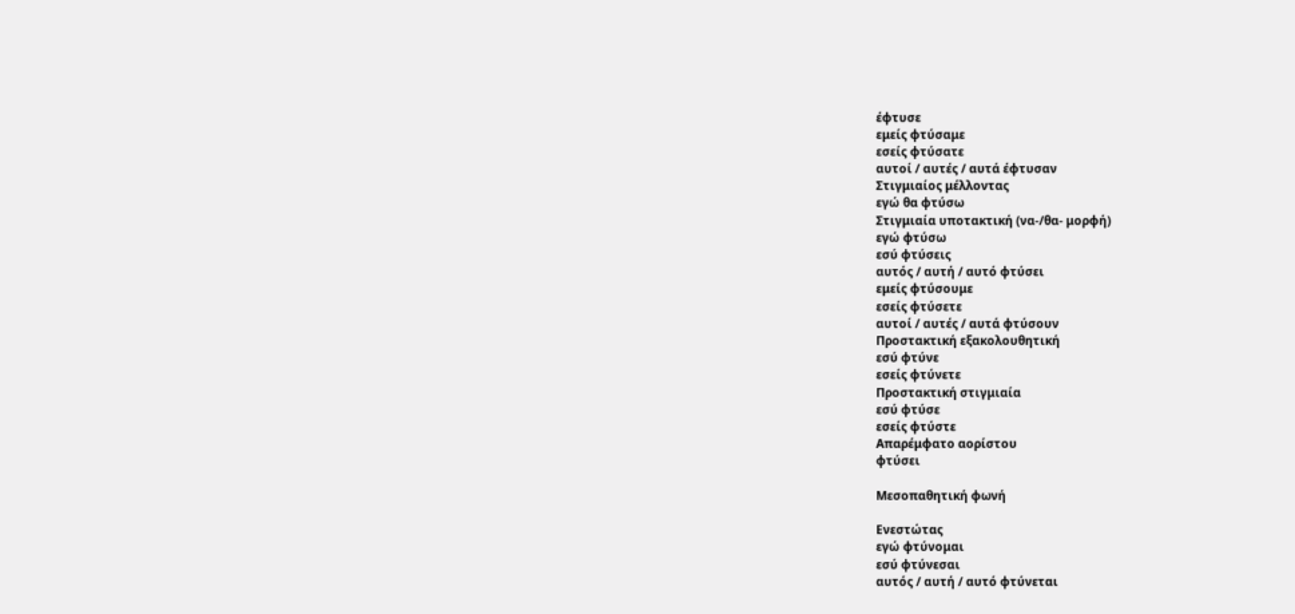έφτυσε
εμείς φτύσαμε
εσείς φτύσατε
αυτοί / αυτές / αυτά έφτυσαν
Στιγμιαίος μέλλοντας
εγώ θα φτύσω
Στιγμιαία υποτακτική (να-/θα- μορφή)
εγώ φτύσω
εσύ φτύσεις
αυτός / αυτή / αυτό φτύσει
εμείς φτύσουμε
εσείς φτύσετε
αυτοί / αυτές / αυτά φτύσουν
Προστακτική εξακολουθητική
εσύ φτύνε
εσείς φτύνετε
Προστακτική στιγμιαία
εσύ φτύσε
εσείς φτύστε
Απαρέμφατο αορίστου
φτύσει

Μεσοπαθητική φωνή

Ενεστώτας
εγώ φτύνομαι
εσύ φτύνεσαι
αυτός / αυτή / αυτό φτύνεται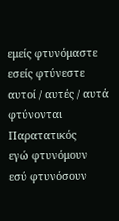εμείς φτυνόμαστε
εσείς φτύνεστε
αυτοί / αυτές / αυτά φτύνονται
Παρατατικός
εγώ φτυνόμουν
εσύ φτυνόσουν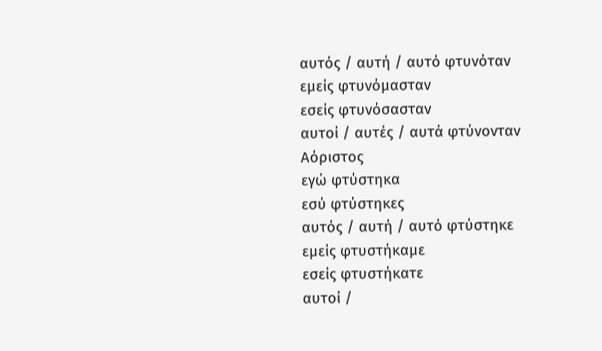αυτός / αυτή / αυτό φτυνόταν
εμείς φτυνόμασταν
εσείς φτυνόσασταν
αυτοί / αυτές / αυτά φτύνονταν
Αόριστος
εγώ φτύστηκα
εσύ φτύστηκες
αυτός / αυτή / αυτό φτύστηκε
εμείς φτυστήκαμε
εσείς φτυστήκατε
αυτοί /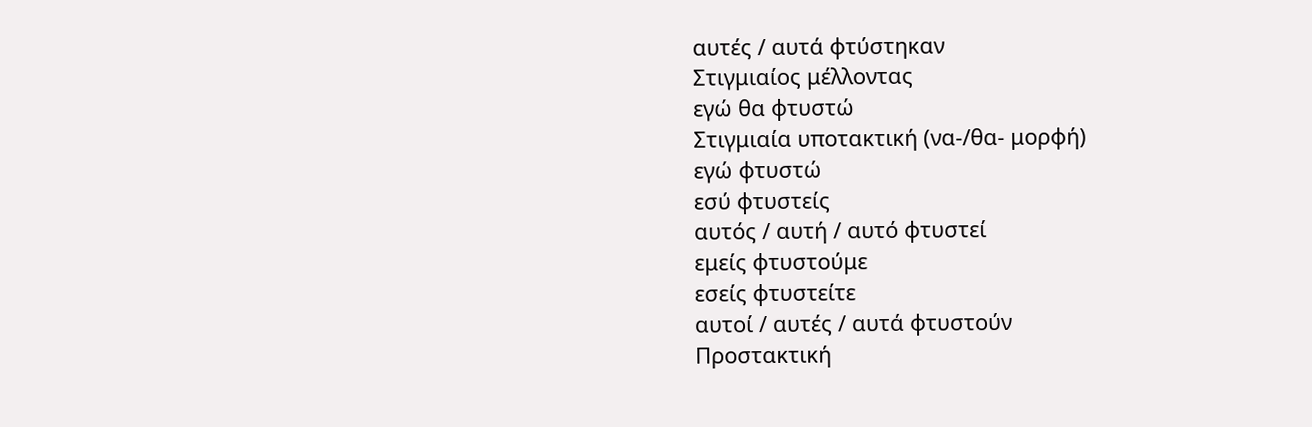αυτές / αυτά φτύστηκαν
Στιγμιαίος μέλλοντας
εγώ θα φτυστώ
Στιγμιαία υποτακτική (να-/θα- μορφή)
εγώ φτυστώ
εσύ φτυστείς
αυτός / αυτή / αυτό φτυστεί
εμείς φτυστούμε
εσείς φτυστείτε
αυτοί / αυτές / αυτά φτυστούν
Προστακτική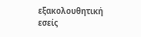εξακολουθητική
εσείς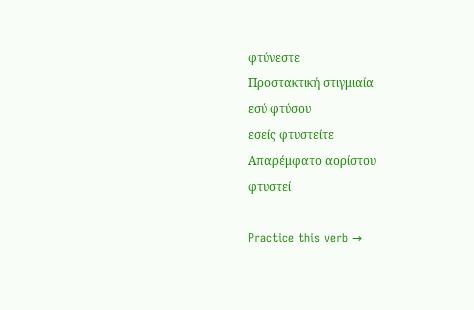φτύνεστε
Προστακτική στιγμιαία
εσύ φτύσου
εσείς φτυστείτε
Απαρέμφατο αορίστου
φτυστεί

Practice this verb →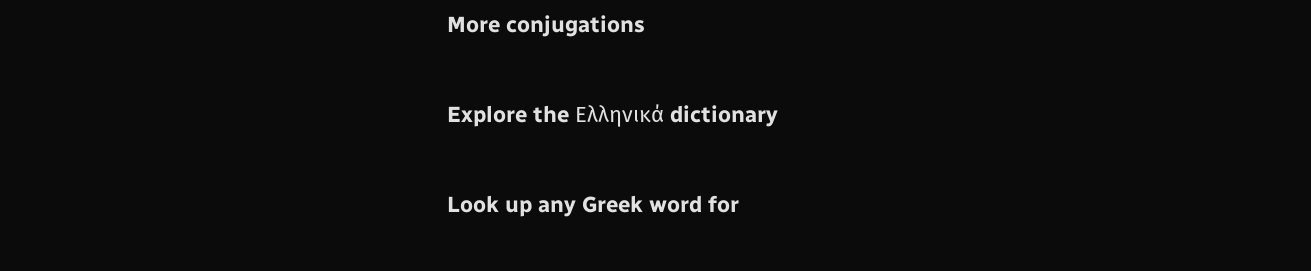More conjugations

Explore the Ελληνικά dictionary

Look up any Greek word for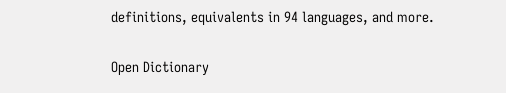definitions, equivalents in 94 languages, and more.

Open Dictionary